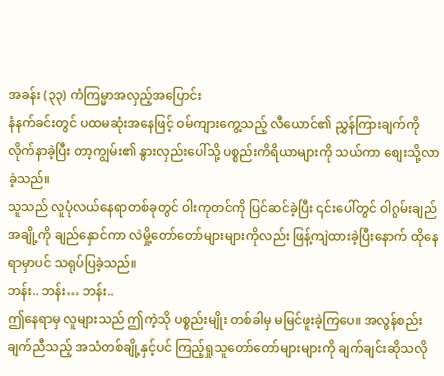အခန်း (၃၃) ကံကြမ္မာအလှည့်အပြောင်း
နံနက်ခင်းတွင် ပထမဆုံးအနေဖြင့် ဝမ်ကျားကွေ့သည့် လီယောင်၏ ညွှန်ကြားချက်ကို လိုက်နာခဲ့ပြီး တာ့ကျွမ်း၏ နွားလှည်းပေါ်သို့ ပစ္စည်းကိရိယာများကို သယ်ကာ စျေးသို့လာခဲ့သည်။
သူသည် လူပုံလယ်နေရာတစ်ခုတွင် ဝါးကုတင်ကို ပြင်ဆင်ခဲ့ပြီး ၎င်းပေါ်တွင် ဝါဂွမ်းချည်အချို့ကို ချည်နှောင်ကာ လဲမှို့တော်တော်များများကိုလည်း ဖြန့်ကျဲထားခဲ့ပြီးနောက် ထိုနေရာမှာပင် သရုပ်ပြခဲ့သည်။
ဘန်း.. ဘန်း… ဘန်း..
ဤနေရာမှ လူများသည် ဤကဲ့သို ပစ္စည်းမျိုး တစ်ခါမှ မမြင်ဖူးခဲ့ကြပေ။ အလွန်စည်းချက်ညီသည့် အသံတစ်ချို့နှင့်ပင် ကြည့်ရှုသူတော်တော်များများကို ချက်ချင်းဆိုသလို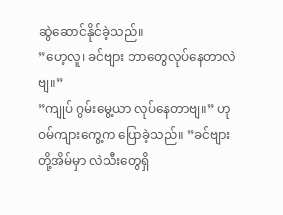ဆွဲဆောင်နိုင်ခဲ့သည်။
”ဟေ့လူ၊ ခင်ဗျား ဘာတွေလုပ်နေတာလဲဗျ။”
”ကျုပ် ဂွမ်းမွေ့ယာ လုပ်နေတာဗျ။” ဟု ဝမ်ကျားကွေ့က ပြောခဲ့သည်။ ”ခင်ဗျားတို့အိမ်မှာ လဲသီးတွေရှိ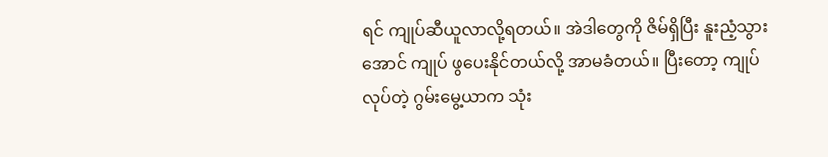ရင် ကျုပ်ဆီယူလာလို့ရတယ်။ အဲဒါတွေကို ဇိမ်ရှိပြီး နူးညံ့သွားအောင် ကျုပ် ဖွပေးနိုင်တယ်လို့ အာမခံတယ်။ ပြီးတော့ ကျုပ်လုပ်တဲ့ ဂွမ်းမွေ့ယာက သုံး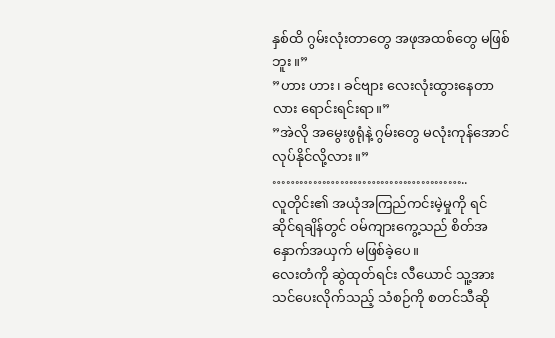နှစ်ထိ ဂွမ်းလုံးတာတွေ အဖုအထစ်တွေ မဖြစ်ဘူး။”
”ဟား ဟား၊ ခင်ဗျား လေးလုံးထွားနေတာလား ရောင်းရင်းရာ။”
”အဲလို အမွေးဖွရုံနဲ့ ဂွမ်းတွေ မလုံးကုန်အောင် လုပ်နိုင်လို့လား။”
……………………………………..
လူတိုင်း၏ အယုံအကြည်ကင်းမဲ့မှုကို ရင်ဆိုင်ရချိန်တွင် ဝမ်ကျားကွေ့သည် စိတ်အနှောက်အယှက် မဖြစ်ခဲ့ပေ။
လေးတံကို ဆွဲထုတ်ရင်း လီယောင် သူ့အား သင်ပေးလိုက်သည့် သံစဉ်ကို စတင်သီဆို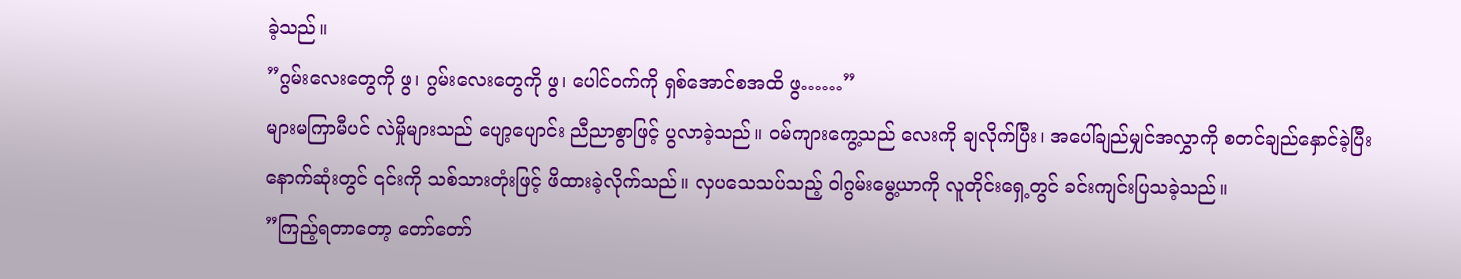ခဲ့သည်။
”ဂွမ်းလေးတွေကို ဖွ၊ ဂွမ်းလေးတွေကို ဖွ၊ ပေါင်ဝက်ကို ရှစ်အောင်စအထိ ဖွ……”
များမကြာမီပင် လဲမှိုများသည် ပျော့ပျောင်း ညီညာစွာဖြင့် ပွလာခဲ့သည်။ ဝမ်ကျားကွေ့သည် လေးကို ချလိုက်ပြီး၊ အပေါ်ချည်မျှင်အလွှာကို စတင်ချည်နှောင်ခဲ့ပြီး နောက်ဆုံးတွင် ၎င်းကို သစ်သားတုံးဖြင့် ဖိထားခဲ့လိုက်သည်။ လှပသေသပ်သည့် ဝါဂွမ်းမွေ့ယာကို လူတိုင်းရှေ့တွင် ခင်းကျင်းပြသခဲ့သည်။
”ကြည့်ရတာတော့ တော်တော်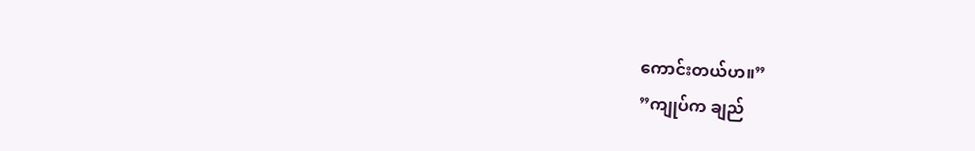ကောင်းတယ်ဟ။”
”ကျုပ်က ချည်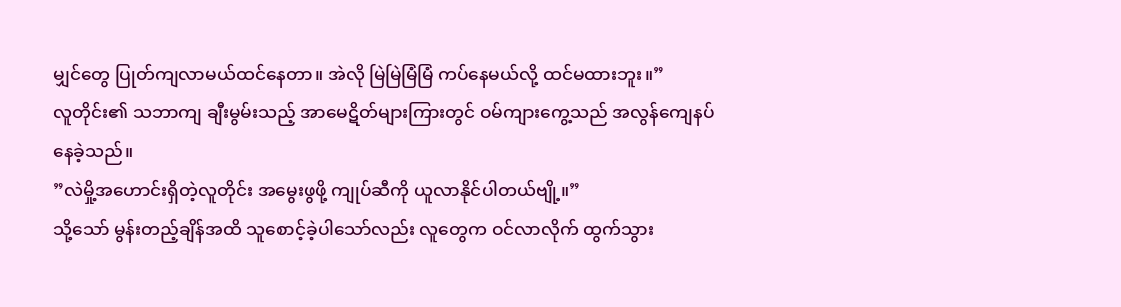မျှင်တွေ ပြုတ်ကျလာမယ်ထင်နေတာ။ အဲလို မြဲမြဲမြံမြံ ကပ်နေမယ်လို့ ထင်မထားဘူး။”
လူတိုင်း၏ သဘာကျ ချီးမွမ်းသည့် အာမေဋိတ်များကြားတွင် ဝမ်ကျားကွေ့သည် အလွန်ကျေနပ်နေခဲ့သည်။
”လဲမှို့အဟောင်းရှိတဲ့လူတိုင်း အမွေးဖွဖို့ ကျုပ်ဆီကို ယူလာနိုင်ပါတယ်ဗျို့။”
သို့သော် မွန်းတည့်ချိန်အထိ သူစောင့်ခဲ့ပါသော်လည်း လူတွေက ဝင်လာလိုက် ထွက်သွား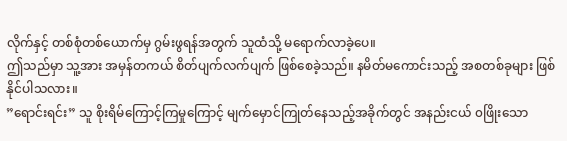လိုက်နှင့် တစ်စုံတစ်ယောက်မှ ဂွမ်းဖွရန်အတွက် သူထံသို့ မရောက်လာခဲ့ပေ။
ဤသည်မှာ သူ့အား အမှန်တကယ် စိတ်ပျက်လက်ပျက် ဖြစ်စေခဲ့သည်။ နမိတ်မကောင်းသည့် အစတစ်ခုများ ဖြစ်နိုင်ပါသလား။
”ရောင်းရင်း” သူ စိုးရိမ်ကြောင့်ကြမှုကြောင့် မျက်မှောင်ကြုတ်နေသည့်အခိုက်တွင် အနည်းငယ် ၀ဖြိုးသော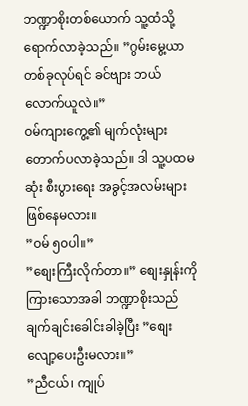ဘဏ္ဍာစိုးတစ်ယောက် သူ့ထံသို့ ရောက်လာခဲ့သည်။ ”ဂွမ်းမွေ့ယာ တစ်ခုလုပ်ရင် ခင်ဗျား ဘယ်လောက်ယူလဲ။”
ဝမ်ကျားကွေ့၏ မျက်လုံးများ တောက်ပလာခဲ့သည်။ ဒါ သူ့ပထမဆုံး စီးပွားရေး အခွင့်အလမ်းများ ဖြစ်နေမလား။
”ဝမ် ၅၀ပါ။”
”စျေးကြီးလိုက်တာ။” စျေးနှုန်းကို ကြားသောအခါ ဘဏ္ဍာစိုးသည် ချက်ချင်းခေါင်းခါခဲ့ပြီး ”စျေးလျော့ပေးဦးမလား။”
”ညီငယ်၊ ကျုပ်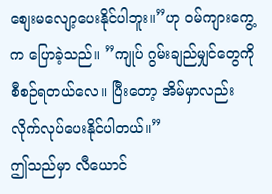စျေးမလျော့ပေးနိုင်ပါဘူး။”ဟု ဝမ်ကျားကွေ့က ပြောခဲ့သည်။ ”ကျုပ် ဂွမ်းချည်မျှင်တွေကို စီစဉ်ရတယ်လေ။ ပြီးတော့ အိမ်မှာလည်း လိုက်လုပ်ပေးနိုင်ပါတယ်။”
ဤသည်မှာ လီယောင်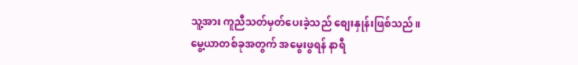သူ့အား ကူညီသတ်မှတ်ပေးခဲ့သည် စျေးနှုန်းဖြစ်သည်။
မွေ့ယာတစ်ခုအတွက် အမွေးဖွရန် နာရီ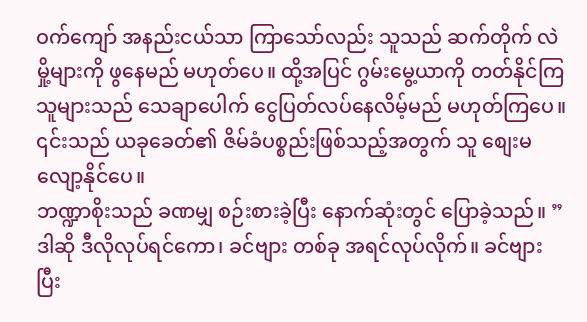ဝက်ကျော် အနည်းငယ်သာ ကြာသော်လည်း သူသည် ဆက်တိုက် လဲမှို့များကို ဖွနေမည် မဟုတ်ပေ။ ထို့အပြင် ဂွမ်းမွေ့ယာကို တတ်နိုင်ကြသူများသည် သေချာပေါက် ငွေပြတ်လပ်နေလိမ့်မည် မဟုတ်ကြပေ။ ၎င်းသည် ယခုခေတ်၏ ဇိမ်ခံပစ္စည်းဖြစ်သည့်အတွက် သူ စျေးမလျော့နိုင်ပေ။
ဘဏ္ဍာစိုးသည် ခဏမျှ စဉ်းစားခဲ့ပြီး နောက်ဆုံးတွင် ပြောခဲ့သည်။ ”ဒါဆို ဒီလိုလုပ်ရင်ကော၊ ခင်ဗျား တစ်ခု အရင်လုပ်လိုက်။ ခင်ဗျား ပြီး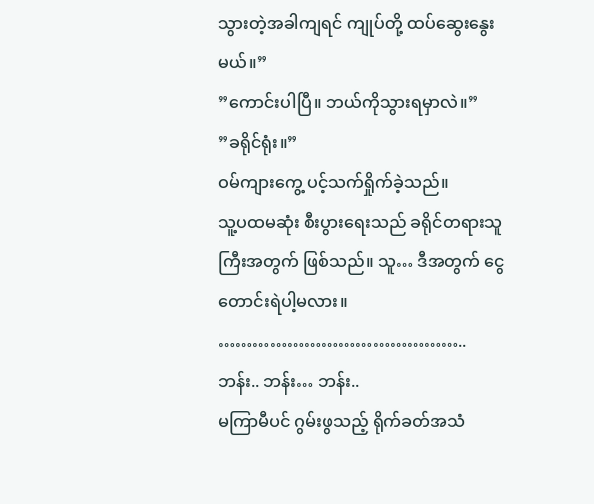သွားတဲ့အခါကျရင် ကျုပ်တို့ ထပ်ဆွေးနွေးမယ်။”
”ကောင်းပါပြီ။ ဘယ်ကိုသွားရမှာလဲ။”
”ခရိုင်ရုံး။”
ဝမ်ကျားကွေ့ ပင့်သက်ရှိုက်ခဲ့သည်။
သူ့ပထမဆုံး စီးပွားရေးသည် ခရိုင်တရားသူကြီးအတွက် ဖြစ်သည်။ သူ… ဒီအတွက် ငွေတောင်းရဲပါ့မလား။
……………………………………..
ဘန်း.. ဘန်း… ဘန်း..
မကြာမီပင် ဂွမ်းဖွသည့် ရိုက်ခတ်အသံ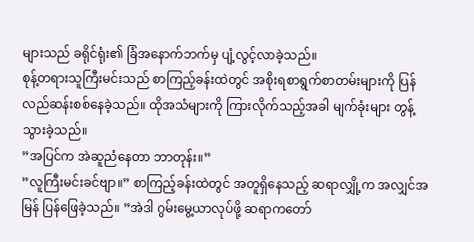များသည် ခရိုင်ရုံး၏ ခြံအနောက်ဘက်မှ ပျံ့လွင့်လာခဲ့သည်။
စုန့်တရားသူကြီးမင်းသည် စာကြည့်ခန်းထဲတွင် အစိုးရစာရွက်စာတမ်းများကို ပြန်လည်ဆန်းစစ်နေခဲ့သည်။ ထိုအသံများကို ကြားလိုက်သည့်အခါ မျက်ခုံးများ တွန့်သွားခဲ့သည်။
”အပြင်က အဲဆူညံနေတာ ဘာတုန်း။”
”လူကြီးမင်းခင်ဗျာ။” စာကြည့်ခန်းထဲတွင် အတူရှိနေသည့် ဆရာလျှို့က အလျှင်အမြန် ပြန်ဖြေခဲ့သည်။ ”အဲဒါ ဂွမ်းမွေ့ယာလုပ်ဖို့ ဆရာကတော်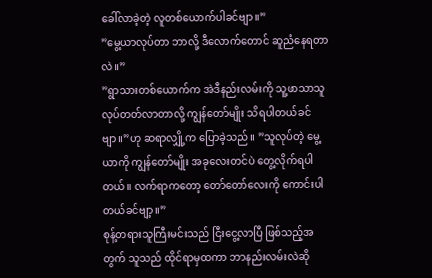ခေါ်လာခဲ့တဲ့ လူတစ်ယောက်ပါခင်ဗျာ။”
”မွေ့ယာလုပ်တာ ဘာလို့ ဒီလောက်တောင် ဆူညံနေရတာလဲ။”
”ရွာသားတစ်ယောက်က အဲဒီနည်းလမ်းကို သူ့ဖာသာသူ လုပ်တတ်လာတာလို့ ကျွန်တော်မျိုး သိရပါတယ်ခင်ဗျာ။”ဟု ဆရာလျှို့က ပြောခဲ့သည်။ ”သူလုပ်တဲ့ မွေ့ယာကို ကျွန်တော်မျိုး အခုလေးတင်ပဲ တွေ့လိုက်ရပါတယ်။ လက်ရာကတော့ တော်တော်လေးကို ကောင်းပါတယ်ခင်ဗျာ့။”
စုန့်တရားသူကြီးမင်းသည် ငြီးငွေ့လာပြီ ဖြစ်သည့်အတွက် သူသည် ထိုင်ရာမှထကာ ဘာနည်းလမ်းလဲဆို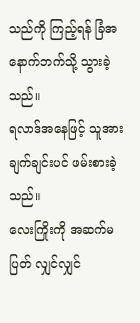သည်ကို ကြည့်ရန် ခြံအနောက်ဘက်သို့ သွားခဲ့သည်။
ရလာဒ်အနေဖြင့် သူအား ချက်ချင်းပင် ဖမ်းစားခဲ့သည်။
လေးကြိုးကို အဆက်မပြတ် လျှင်လျှင်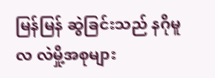မြန်မြန် ဆွဲခြင်းသည် နဂိုမူလ လဲမှို့အစုများ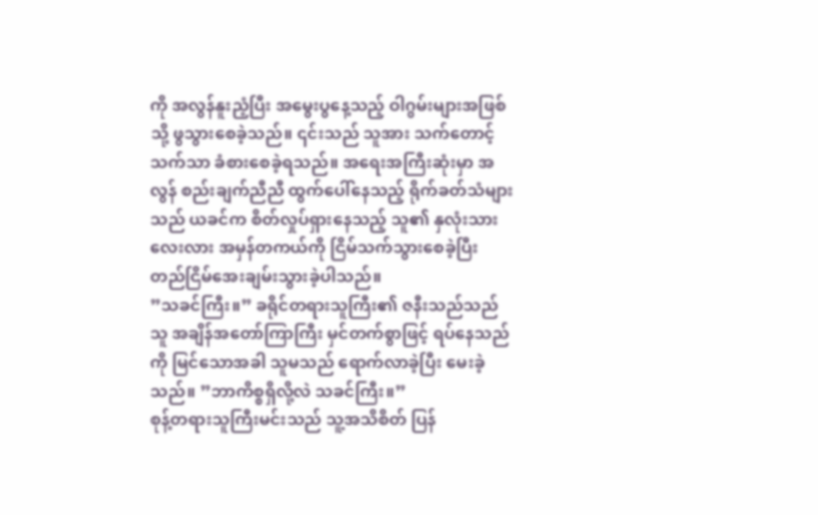ကို အလွန်နူးညံ့ပြီး အမွေးပွနေ့သည့် ဝါဂွမ်းများအဖြစ်သို့ ဖွသွားစေခဲ့သည်။ ၎င်းသည် သူအား သက်တောင့်သက်သာ ခံစားစေခဲ့ရသည်။ အရေးအကြီးဆုံးမှာ အလွန် စည်းချက်ညီညီ ထွက်ပေါ်နေသည့် ရိုက်ခတ်သံများသည် ယခင်က စိတ်လှုပ်ရှားနေသည့် သူ၏ နှလုံးသားလေးလား အမှန်တကယ်ကို ငြိမ်သက်သွားစေခဲ့ပြီး တည်ငြိမ်အေးချမ်းသွားခဲ့ပါသည်။
”သခင်ကြီး။” ခရိုင်တရားသူကြီး၏ ဇနီးသည်သည် သူ အချိန်အတော်ကြာကြီး မှင်တက်စွာဖြင့် ရပ်နေသည်ကို မြင်သောအခါ သူမသည် ရောက်လာခဲ့ပြီး မေးခဲ့သည်။ ”ဘာကိစ္စရှိလို့လဲ သခင်ကြီး။”
စုန့်တရားသူကြီးမင်းသည် သူ့အသိစိတ် ပြန်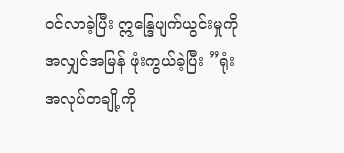ဝင်လာခဲ့ပြီး ဣန္ဒြေပျက်ယွင်းမှုကို အလျှင်အမြန် ဖုံးကွယ်ခဲ့ပြီး ”ရုံးအလုပ်တချို့ကို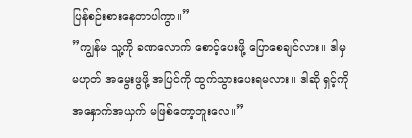ပြန်စဉ်းစားနေတာပါကွာ။”
”ကျွန်မ သူ့ကို ခဏလောက် စောင့်ပေးဖို့ ပြောစေချင်လား။ ဒါမှမဟုတ် အမွေးဖွဖို့ အပြင်ကို ထွက်သွားပေးရမလား။ ဒါဆို ရှင့်ကို အနှောက်အယှက် မဖြစ်တော့ဘူးလေ။”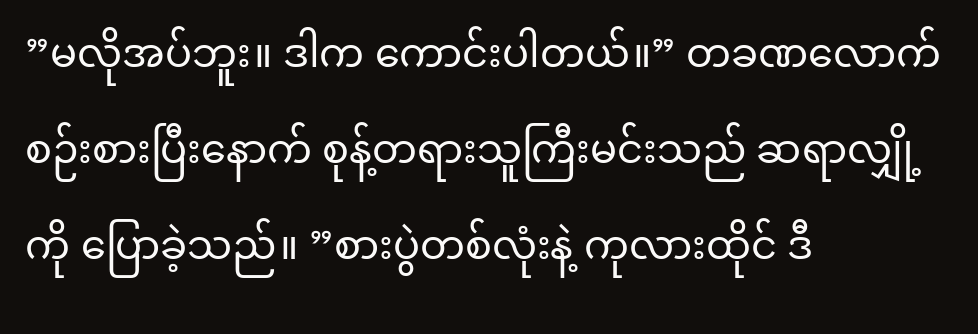”မလိုအပ်ဘူး။ ဒါက ကောင်းပါတယ်။” တခဏလောက် စဉ်းစားပြီးနောက် စုန့်တရားသူကြီးမင်းသည် ဆရာလျှို့ကို ပြောခဲ့သည်။ ”စားပွဲတစ်လုံးနဲ့ ကုလားထိုင် ဒီ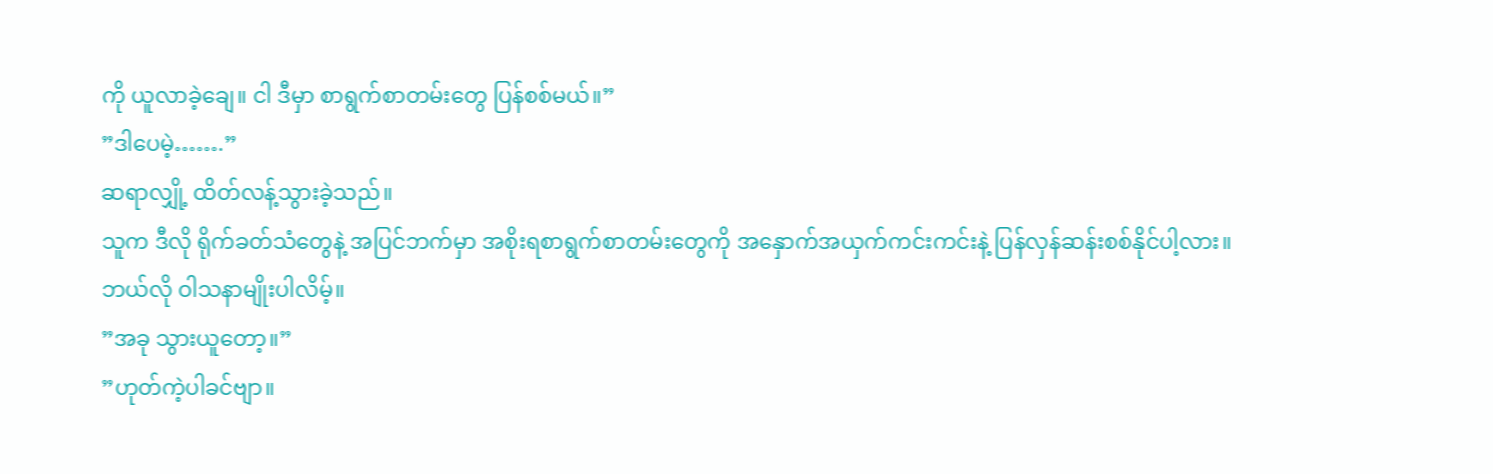ကို ယူလာခဲ့ချေ။ ငါ ဒီမှာ စာရွက်စာတမ်းတွေ ပြန်စစ်မယ်။”
”ဒါပေမဲ့…….”
ဆရာလျှို့ ထိတ်လန့်သွားခဲ့သည်။
သူက ဒီလို ရိုက်ခတ်သံတွေနဲ့ အပြင်ဘက်မှာ အစိုးရစာရွက်စာတမ်းတွေကို အနှောက်အယှက်ကင်းကင်းနဲ့ ပြန်လှန်ဆန်းစစ်နိုင်ပါ့လား။
ဘယ်လို ဝါသနာမျိုးပါလိမ့်။
”အခု သွားယူတော့။”
”ဟုတ်ကဲ့ပါခင်ဗျာ။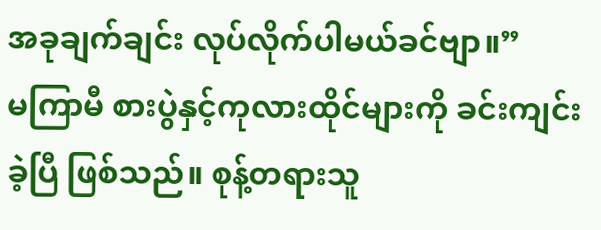အခုချက်ချင်း လုပ်လိုက်ပါမယ်ခင်ဗျာ။”
မကြာမီ စားပွဲနှင့်ကုလားထိုင်များကို ခင်းကျင်းခဲ့ပြီ ဖြစ်သည်။ စုန့်တရားသူ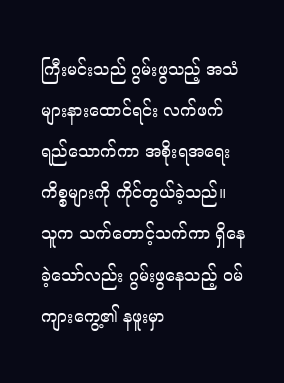ကြီးမင်းသည် ဂွမ်းဖွသည့် အသံများနားထောင်ရင်း လက်ဖက်ရည်သောက်ကာ အစိုးရအရေးကိစ္စများကို ကိုင်တွယ်ခဲ့သည်။
သူက သက်တောင့်သက်ကာ ရှိနေခဲ့သော်လည်း ဂွမ်းဖွနေသည့် ဝမ်ကျားကွေ့၏ နဖူးမှာ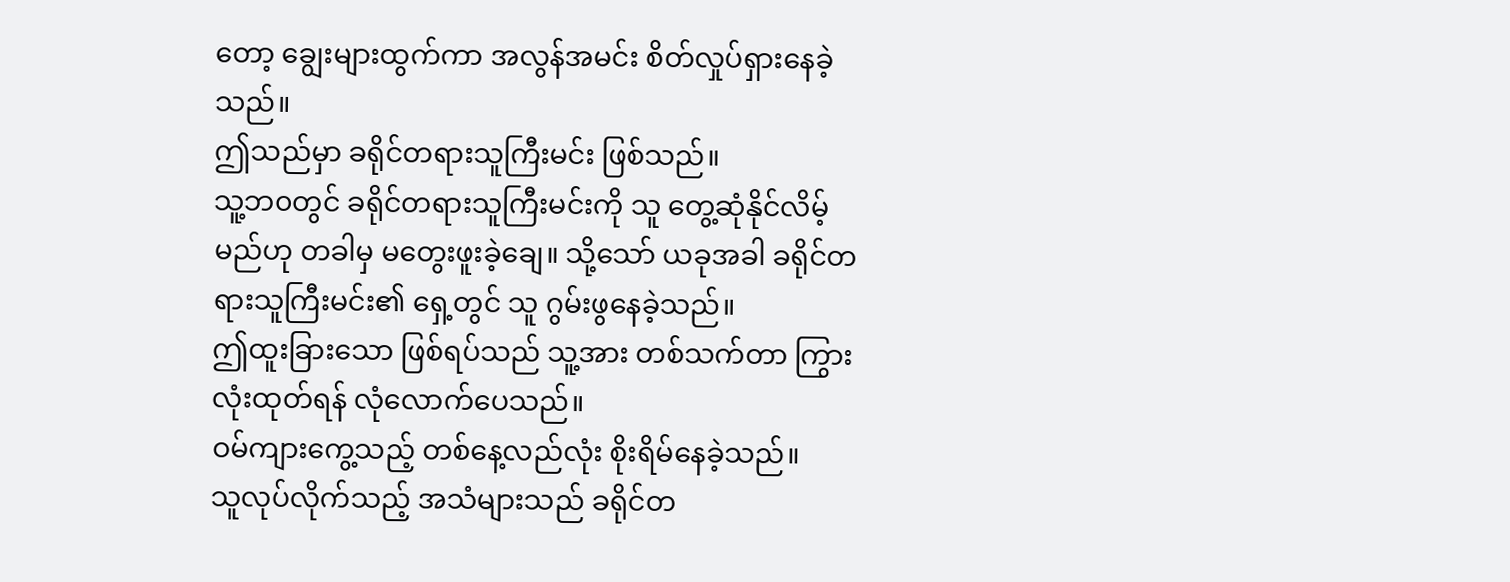တော့ ချွေးများထွက်ကာ အလွန်အမင်း စိတ်လှုပ်ရှားနေခဲ့သည်။
ဤသည်မှာ ခရိုင်တရားသူကြီးမင်း ဖြစ်သည်။
သူ့ဘ၀တွင် ခရိုင်တရားသူကြီးမင်းကို သူ တွေ့ဆုံနိုင်လိမ့်မည်ဟု တခါမှ မတွေးဖူးခဲ့ချေ။ သို့သော် ယခုအခါ ခရိုင်တရားသူကြီးမင်း၏ ရှေ့တွင် သူ ဂွမ်းဖွနေခဲ့သည်။
ဤထူးခြားသော ဖြစ်ရပ်သည် သူ့အား တစ်သက်တာ ကြွားလုံးထုတ်ရန် လုံလောက်ပေသည်။
ဝမ်ကျားကွေ့သည့် တစ်နေ့လည်လုံး စိုးရိမ်နေခဲ့သည်။
သူလုပ်လိုက်သည့် အသံများသည် ခရိုင်တ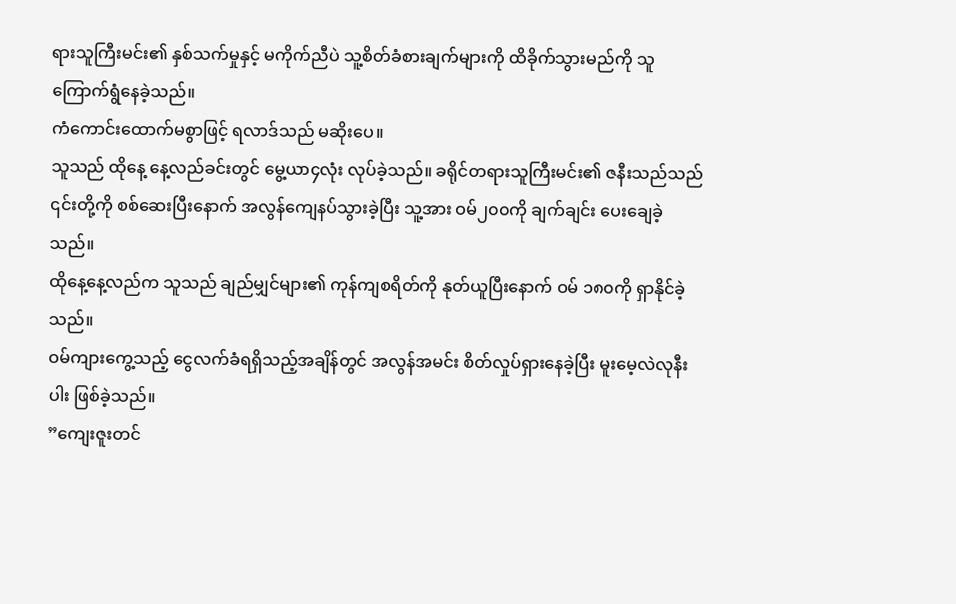ရားသူကြီးမင်း၏ နှစ်သက်မှုနှင့် မကိုက်ညီပဲ သူ့စိတ်ခံစားချက်များကို ထိခိုက်သွားမည်ကို သူ ကြောက်ရွံနေခဲ့သည်။
ကံကောင်းထောက်မစွာဖြင့် ရလာဒ်သည် မဆိုးပေ။
သူသည် ထိုနေ့ နေ့လည်ခင်းတွင် မွေ့ယာ၄လုံး လုပ်ခဲ့သည်။ ခရိုင်တရားသူကြီးမင်း၏ ဇနီးသည်သည် ၎င်းတို့ကို စစ်ဆေးပြီးနောက် အလွန်ကျေနပ်သွားခဲ့ပြီး သူ့အား ဝမ်၂၀၀ကို ချက်ချင်း ပေးချေခဲ့သည်။
ထိုနေ့နေ့လည်က သူသည် ချည်မျှင်များ၏ ကုန်ကျစရိတ်ကို နုတ်ယူပြီးနောက် ဝမ် ၁၈၀ကို ရှာနိုင်ခဲ့သည်။
ဝမ်ကျားကွေ့သည့် ငွေလက်ခံရရှိသည့်အချိန်တွင် အလွန်အမင်း စိတ်လှုပ်ရှားနေခဲ့ပြီး မူးမေ့လဲလုနီးပါး ဖြစ်ခဲ့သည်။
”ကျေးဇူးတင်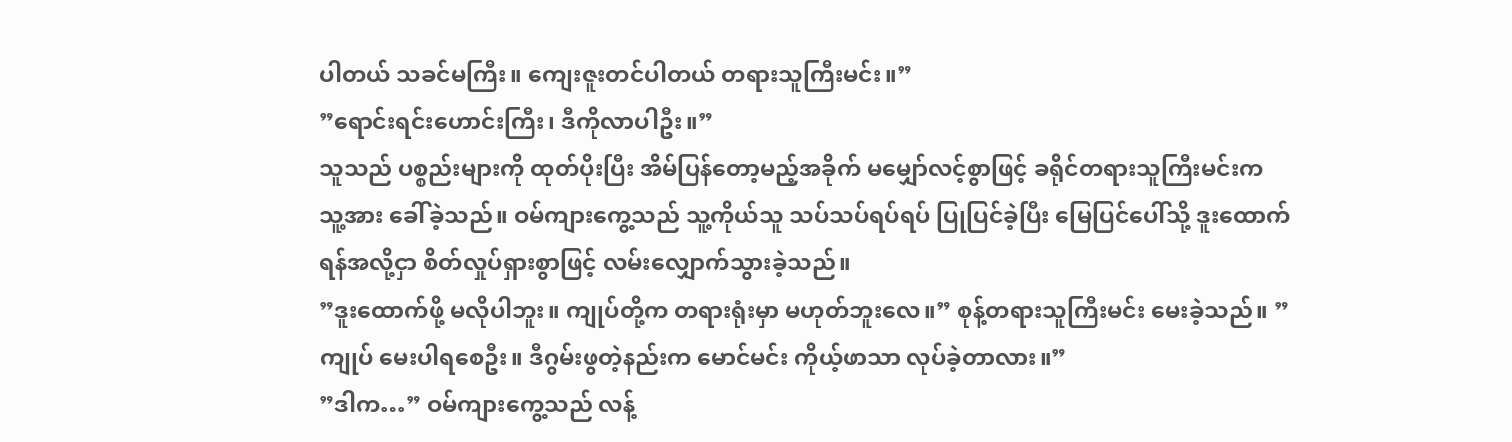ပါတယ် သခင်မကြီး။ ကျေးဇူးတင်ပါတယ် တရားသူကြီးမင်း။”
”ရောင်းရင်းဟောင်းကြီး၊ ဒီကိုလာပါဦး။”
သူသည် ပစ္စည်းများကို ထုတ်ပိုးပြီး အိမ်ပြန်တော့မည့်အခိုက် မမျှော်လင့်စွာဖြင့် ခရိုင်တရားသူကြီးမင်းက သူ့အား ခေါ်ခဲ့သည်။ ဝမ်ကျားကွေ့သည် သူ့ကိုယ်သူ သပ်သပ်ရပ်ရပ် ပြုပြင်ခဲ့ပြီး မြေပြင်ပေါ်သို့ ဒူးထောက်ရန်အလို့ငှာ စိတ်လှုပ်ရှားစွာဖြင့် လမ်းလျှောက်သွားခဲ့သည်။
”ဒူးထောက်ဖို့ မလိုပါဘူး။ ကျုပ်တို့က တရားရုံးမှာ မဟုတ်ဘူးလေ။” စုန့်တရားသူကြီးမင်း မေးခဲ့သည်။ ”ကျုပ် မေးပါရစေဦး။ ဒီဂွမ်းဖွတဲ့နည်းက မောင်မင်း ကိုယ့်ဖာသာ လုပ်ခဲ့တာလား။”
”ဒါက…” ဝမ်ကျားကွေ့သည် လန့်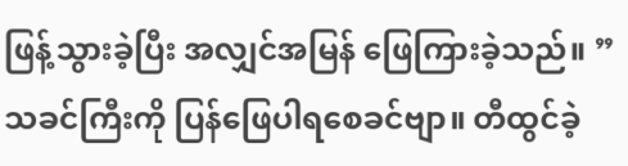ဖြန့်သွားခဲ့ပြီး အလျှင်အမြန် ဖြေကြားခဲ့သည်။ ”သခင်ကြီးကို ပြန်ဖြေပါရစေခင်ဗျာ။ တီထွင်ခဲ့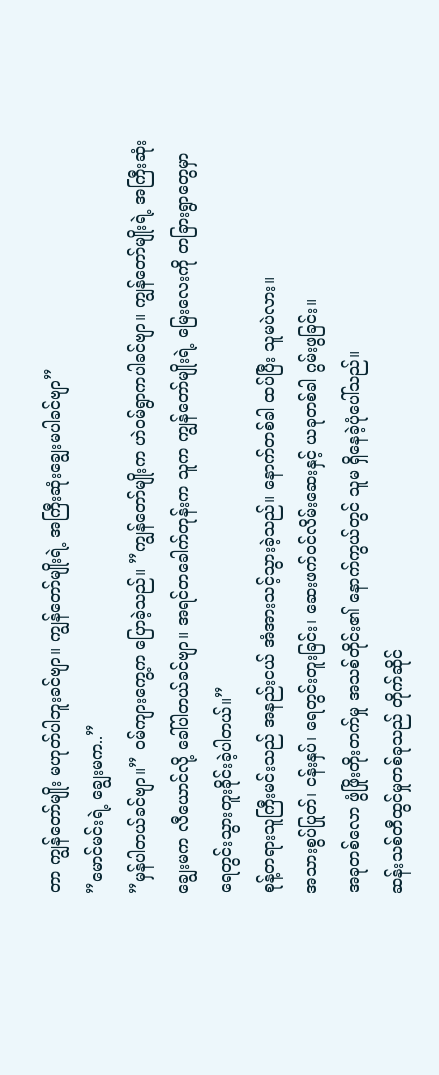တာ ကျွန်တော်မျိုး မဟုတ်ပါဘူးခင်ဗျာ။ ကျွန်တော်မျိုးရဲ့ အကြီးဆုံးချွေးမပါခင်ဗျာ”
”မောင်မင်းရဲ့ ချွေးမက..”
”မှန်ပါတယ်ခင်ဗျာ။” ဝမ်ကျားကွေ့က ပြောခဲ့သည်။ ”ကျွန်တော်မျိုးက ဟဲဝမ်ရွာကပါခင်ဗျာ။ ကျွန်တော်မျိုးရဲ့ အကြီးဆုံးချွေးမက လီယောင်လို့ ခေါ်ပါတယ်ခင်ဗျာ။ အရင်တခေါက်တုန်းက သူက ကျွန်တော်မျိုးရဲ့ မြေးလေးကို တခြားရွာတွေမှာ ရေတွင်းသွားတူးခိုင်းခဲ့ပါတယ်။”
စုန့်တရားသူကြီးမင်းသည် အနည်းငယ် အံအားသင့်သွားခဲ့သည်။ နောက်တစ်ခါ ထပ်ပြီး သူမပဲလား။
အသားစွပ်ပြုတ်၊ ငန်းနှပ်၊ ရေတွင်းတူးခြင်း၊ ဆေးဖက်ဝင်လိမ်းဆေးနှင့် ယခုတစ်ခါ ဂွမ်းဖွခြင်း။
အခုတစ်လော ဖွံဖြိုးတိုးတက်မှု အသစ်တိုင်း၏ နောက်ကွယ်တွင် သူမ ရှိနေခဲ့ပုံပေါ်သည်။
ဆန်းသစ်တီထွင်မှုတစ်ခုသည် တိုက်ဆိုင်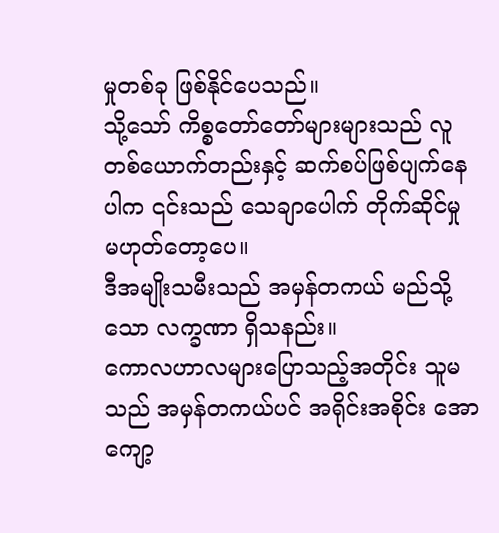မှုတစ်ခု ဖြစ်နိုင်ပေသည်။
သို့သော် ကိစ္စတော်တော်များများသည် လူတစ်ယောက်တည်းနှင့် ဆက်စပ်ဖြစ်ပျက်နေပါက ၎င်းသည် သေချာပေါက် တိုက်ဆိုင်မှု မဟုတ်တော့ပေ။
ဒီအမျိုးသမီးသည် အမှန်တကယ် မည်သို့သော လက္ခဏာ ရှိသနည်း။
ကောလဟာလများပြောသည့်အတိုင်း သူမသည် အမှန်တကယ်ပင် အရိုင်းအစိုင်း အောကျော့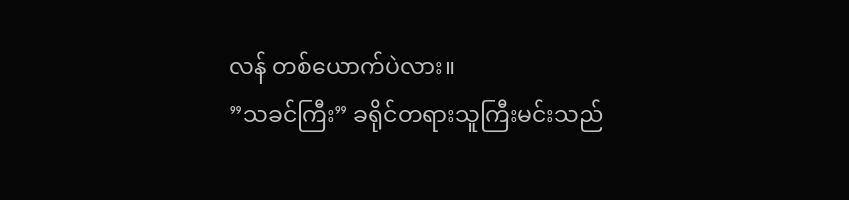လန် တစ်ယောက်ပဲလား။
”သခင်ကြီး” ခရိုင်တရားသူကြီးမင်းသည်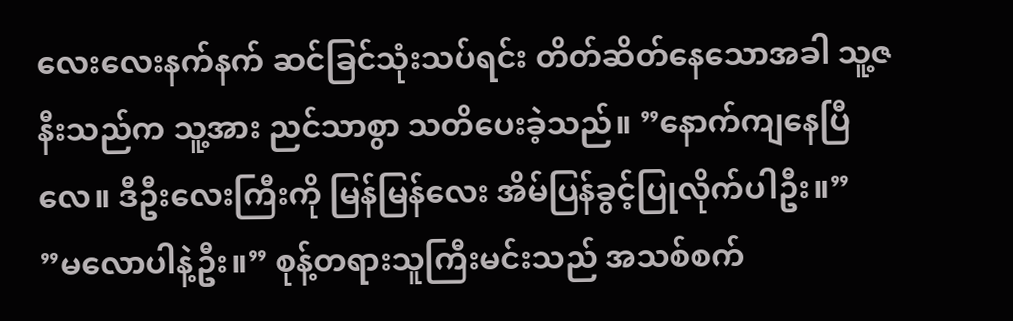လေးလေးနက်နက် ဆင်ခြင်သုံးသပ်ရင်း တိတ်ဆိတ်နေသောအခါ သူ့ဇနီးသည်က သူ့အား ညင်သာစွာ သတိပေးခဲ့သည်။ ”နောက်ကျနေပြီလေ။ ဒီဦးလေးကြီးကို မြန်မြန်လေး အိမ်ပြန်ခွင့်ပြုလိုက်ပါဦး။”
”မလောပါနဲ့ဦး။” စုန့်တရားသူကြီးမင်းသည် အသစ်စက်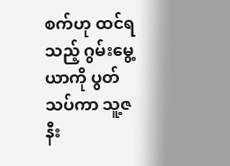စက်ဟု ထင်ရသည့် ဂွမ်းမွေ့ယာကို ပွတ်သပ်ကာ သူ့ဇနီး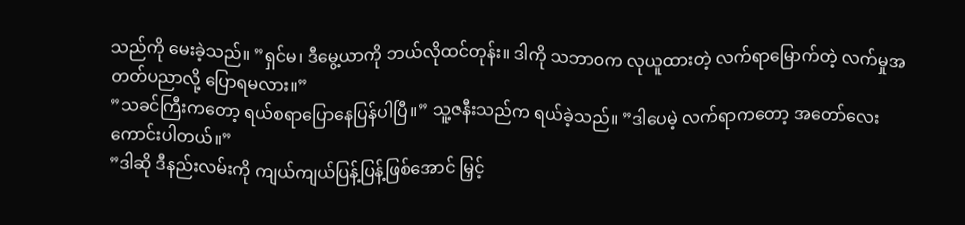သည်ကို မေးခဲ့သည်။ ”ရှင်မ၊ ဒီမွေ့ယာကို ဘယ်လိုထင်တုန်း။ ဒါကို သဘာ၀က လုယူထားတဲ့ လက်ရာမြောက်တဲ့ လက်မှုအတတ်ပညာလို့ ပြောရမလား။”
”သခင်ကြီးကတော့ ရယ်စရာပြောနေပြန်ပါပြီ။” သူ့ဇနီးသည်က ရယ်ခဲ့သည်။ ”ဒါပေမဲ့ လက်ရာကတော့ အတော်လေး ကောင်းပါတယ်။”
”ဒါဆို ဒီနည်းလမ်းကို ကျယ်ကျယ်ပြန့်ပြန့်ဖြစ်အောင် မြှင့်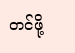တင်ဖို့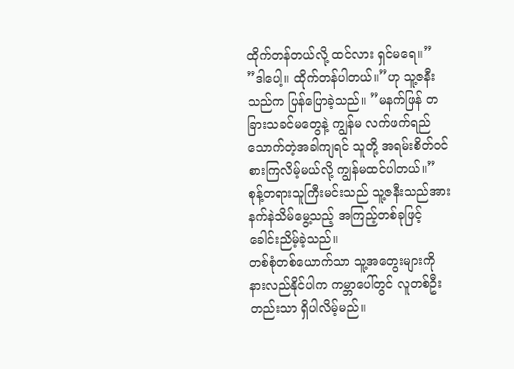ထိုက်တန်တယ်လို့ ထင်လား ရှင်မရေ။”
”ဒါပေါ့။ ထိုက်တန်ပါတယ်။”ဟု သူ့ဇနီးသည်က ပြန်ပြောခဲ့သည်။ ”မနက်ဖြန် တခြားသခင်မတွေနဲ့ ကျွန်မ လက်ဖက်ရည်သောက်တဲ့အခါကျရင် သူတို့ အရမ်းစိတ်ဝင်စားကြလိမ့်မယ်လို့ ကျွန်မထင်ပါတယ်။”
စုန့်တရားသူကြီးမင်းသည် သူ့ဇနီးသည်အား နက်နဲသိမ်မွေ့သည့် အကြည့်တစ်ခုဖြင့် ခေါင်းညိမ့်ခဲ့သည်။
တစ်စုံတစ်ယောက်သာ သူ့အတွေးများကို နားလည်နိုင်ပါက ကမ္ဘာပေါ်တွင် လူတစ်ဦးတည်းသာ ရှိပါလိမ့်မည်။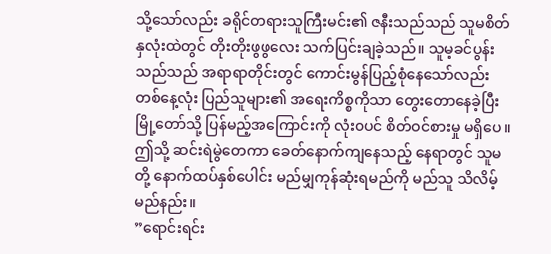သို့သော်လည်း ခရိုင်တရားသူကြီးမင်း၏ ဇနီးသည်သည် သူမစိတ်နှလုံးထဲတွင် တိုးတိုးဖွဖွလေး သက်ပြင်းချခဲ့သည်။ သူမ့ခင်ပွန်းသည်သည် အရာရာတိုင်းတွင် ကောင်းမွန်ပြည့်စုံနေသော်လည်း တစ်နေ့လုံး ပြည်သူများ၏ အရေးကိစ္စကိုသာ တွေးတောနေခဲ့ပြီး မြို့တော်သို့ ပြန်မည့်အကြောင်းကို လုံး၀ပင် စိတ်ဝင်စားမှု မရှိပေ။
ဤသို့ ဆင်းရဲမွဲတေကာ ခေတ်နောက်ကျနေသည့် နေရာတွင် သူမတို့ နောက်ထပ်နှစ်ပေါင်း မည်မျှကုန်ဆုံးရမည်ကို မည်သူ သိလိမ့်မည်နည်း။
”ရောင်းရင်း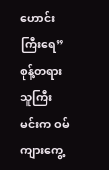ဟောင်းကြီးရေ” စုန့်တရားသူကြီးမင်းက ဝမ်ကျားကွေ့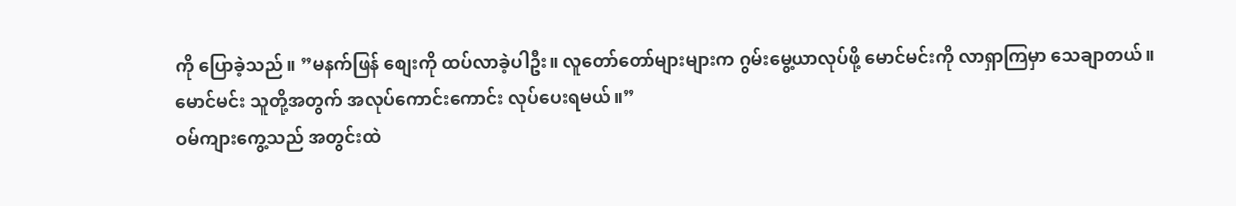ကို ပြောခဲ့သည်။ ”မနက်ဖြန် စျေးကို ထပ်လာခဲ့ပါဦး။ လူတော်တော်များများက ဂွမ်းမွေ့ယာလုပ်ဖို့ မောင်မင်းကို လာရှာကြမှာ သေချာတယ်။ မောင်မင်း သူတို့အတွက် အလုပ်ကောင်းကောင်း လုပ်ပေးရမယ်။”
ဝမ်ကျားကွေ့သည် အတွင်းထဲ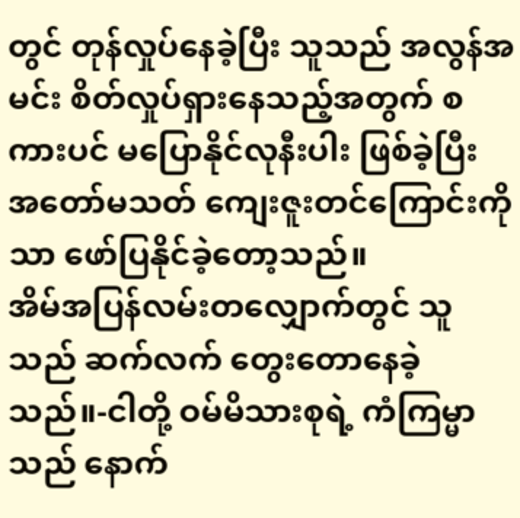တွင် တုန်လှုပ်နေခဲ့ပြီး သူသည် အလွန်အမင်း စိတ်လှုပ်ရှားနေသည့်အတွက် စကားပင် မပြောနိုင်လုနီးပါး ဖြစ်ခဲ့ပြီး အတော်မသတ် ကျေးဇူးတင်ကြောင်းကိုသာ ဖော်ပြနိုင်ခဲ့တော့သည်။
အိမ်အပြန်လမ်းတလျှောက်တွင် သူသည် ဆက်လက် တွေးတောနေခဲ့သည်။-ငါတို့ ဝမ်မိသားစုရဲ့ ကံကြမ္မာသည် နောက်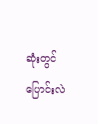ဆုံးတွင် ပြောင်းလဲ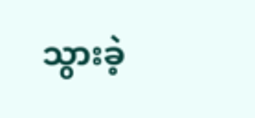သွားခဲ့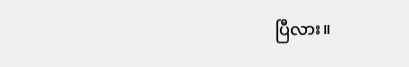ပြီလား။